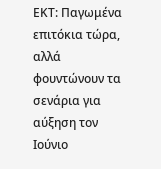ΕΚΤ: Παγωμένα επιτόκια τώρα, αλλά φουντώνουν τα σενάρια για αύξηση τον Ιούνιο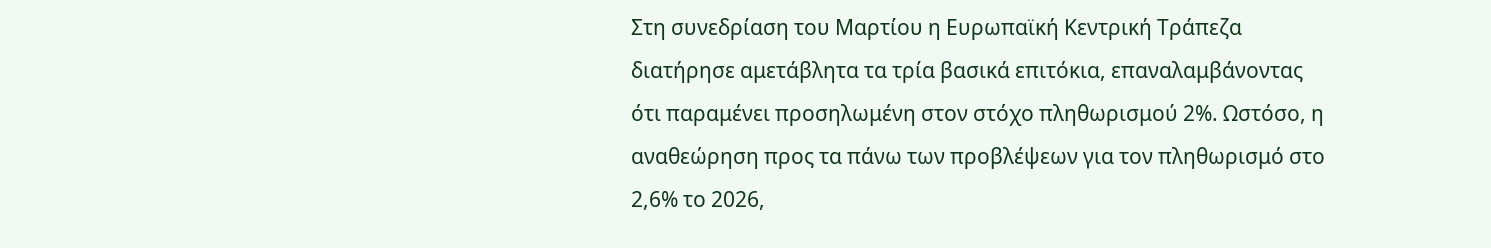Στη συνεδρίαση του Μαρτίου η Ευρωπαϊκή Κεντρική Τράπεζα διατήρησε αμετάβλητα τα τρία βασικά επιτόκια, επαναλαμβάνοντας ότι παραμένει προσηλωμένη στον στόχο πληθωρισμού 2%. Ωστόσο, η αναθεώρηση προς τα πάνω των προβλέψεων για τον πληθωρισμό στο 2,6% το 2026,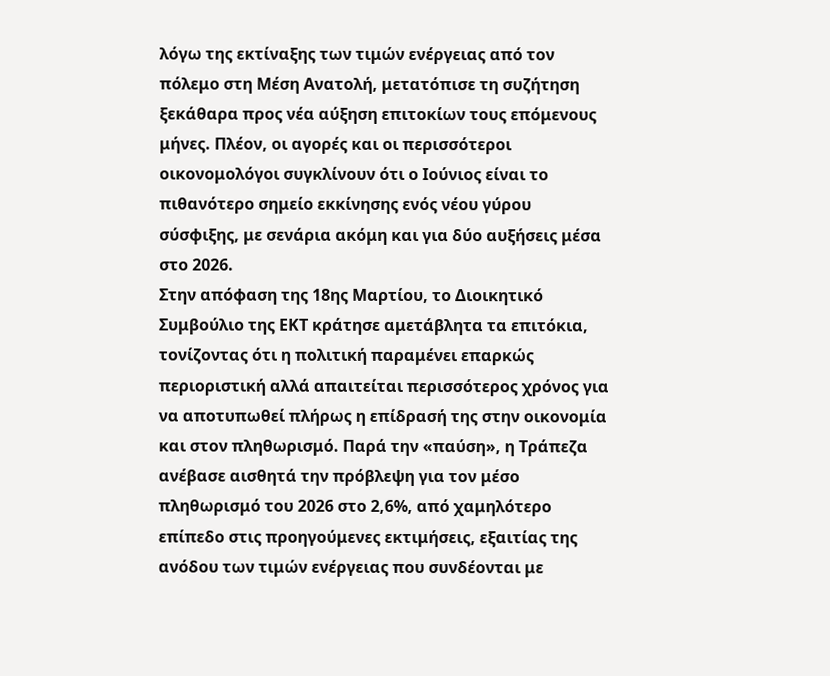λόγω της εκτίναξης των τιμών ενέργειας από τον πόλεμο στη Μέση Ανατολή, μετατόπισε τη συζήτηση ξεκάθαρα προς νέα αύξηση επιτοκίων τους επόμενους μήνες. Πλέον, οι αγορές και οι περισσότεροι οικονομολόγοι συγκλίνουν ότι ο Ιούνιος είναι το πιθανότερο σημείο εκκίνησης ενός νέου γύρου σύσφιξης, με σενάρια ακόμη και για δύο αυξήσεις μέσα στο 2026.
Στην απόφαση της 18ης Μαρτίου, το Διοικητικό Συμβούλιο της ΕΚΤ κράτησε αμετάβλητα τα επιτόκια, τονίζοντας ότι η πολιτική παραμένει επαρκώς περιοριστική αλλά απαιτείται περισσότερος χρόνος για να αποτυπωθεί πλήρως η επίδρασή της στην οικονομία και στον πληθωρισμό. Παρά την «παύση», η Τράπεζα ανέβασε αισθητά την πρόβλεψη για τον μέσο πληθωρισμό του 2026 στο 2,6%, από χαμηλότερο επίπεδο στις προηγούμενες εκτιμήσεις, εξαιτίας της ανόδου των τιμών ενέργειας που συνδέονται με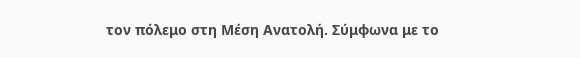τον πόλεμο στη Μέση Ανατολή. Σύμφωνα με το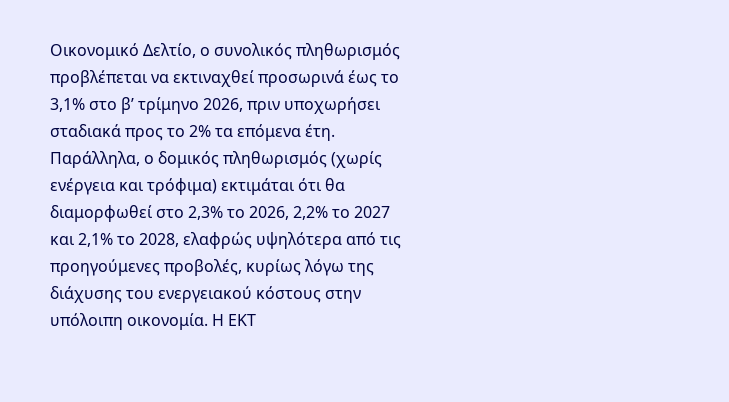Οικονομικό Δελτίο, ο συνολικός πληθωρισμός προβλέπεται να εκτιναχθεί προσωρινά έως το 3,1% στο β’ τρίμηνο 2026, πριν υποχωρήσει σταδιακά προς το 2% τα επόμενα έτη.
Παράλληλα, ο δομικός πληθωρισμός (χωρίς ενέργεια και τρόφιμα) εκτιμάται ότι θα διαμορφωθεί στο 2,3% το 2026, 2,2% το 2027 και 2,1% το 2028, ελαφρώς υψηλότερα από τις προηγούμενες προβολές, κυρίως λόγω της διάχυσης του ενεργειακού κόστους στην υπόλοιπη οικονομία. Η ΕΚΤ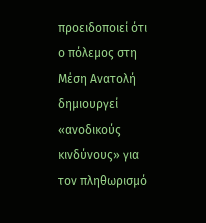προειδοποιεί ότι ο πόλεμος στη Μέση Ανατολή δημιουργεί «ανοδικούς κινδύνους» για τον πληθωρισμό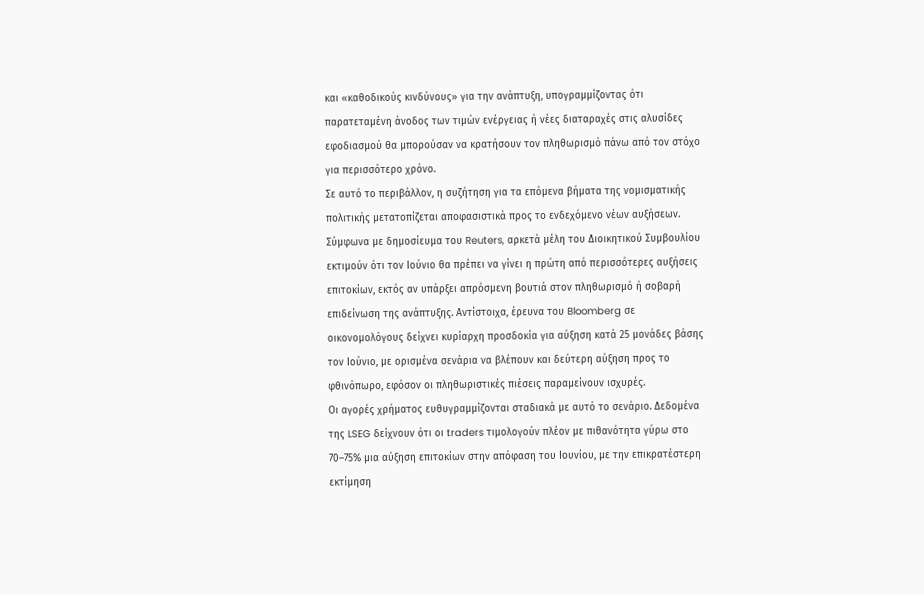και «καθοδικούς κινδύνους» για την ανάπτυξη, υπογραμμίζοντας ότι παρατεταμένη άνοδος των τιμών ενέργειας ή νέες διαταραχές στις αλυσίδες εφοδιασμού θα μπορούσαν να κρατήσουν τον πληθωρισμό πάνω από τον στόχο για περισσότερο χρόνο.
Σε αυτό το περιβάλλον, η συζήτηση για τα επόμενα βήματα της νομισματικής πολιτικής μετατοπίζεται αποφασιστικά προς το ενδεχόμενο νέων αυξήσεων. Σύμφωνα με δημοσίευμα του Reuters, αρκετά μέλη του Διοικητικού Συμβουλίου εκτιμούν ότι τον Ιούνιο θα πρέπει να γίνει η πρώτη από περισσότερες αυξήσεις επιτοκίων, εκτός αν υπάρξει απρόσμενη βουτιά στον πληθωρισμό ή σοβαρή επιδείνωση της ανάπτυξης. Αντίστοιχα, έρευνα του Bloomberg σε οικονομολόγους δείχνει κυρίαρχη προσδοκία για αύξηση κατά 25 μονάδες βάσης τον Ιούνιο, με ορισμένα σενάρια να βλέπουν και δεύτερη αύξηση προς το φθινόπωρο, εφόσον οι πληθωριστικές πιέσεις παραμείνουν ισχυρές.
Οι αγορές χρήματος ευθυγραμμίζονται σταδιακά με αυτό το σενάριο. Δεδομένα της LSEG δείχνουν ότι οι traders τιμολογούν πλέον με πιθανότητα γύρω στο 70–75% μια αύξηση επιτοκίων στην απόφαση του Ιουνίου, με την επικρατέστερη εκτίμηση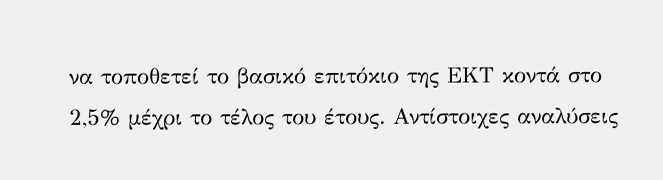να τοποθετεί το βασικό επιτόκιο της ΕΚΤ κοντά στο 2,5% μέχρι το τέλος του έτους. Αντίστοιχες αναλύσεις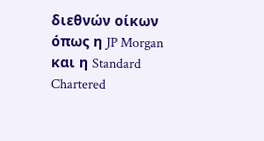διεθνών οίκων όπως η JP Morgan και η Standard Chartered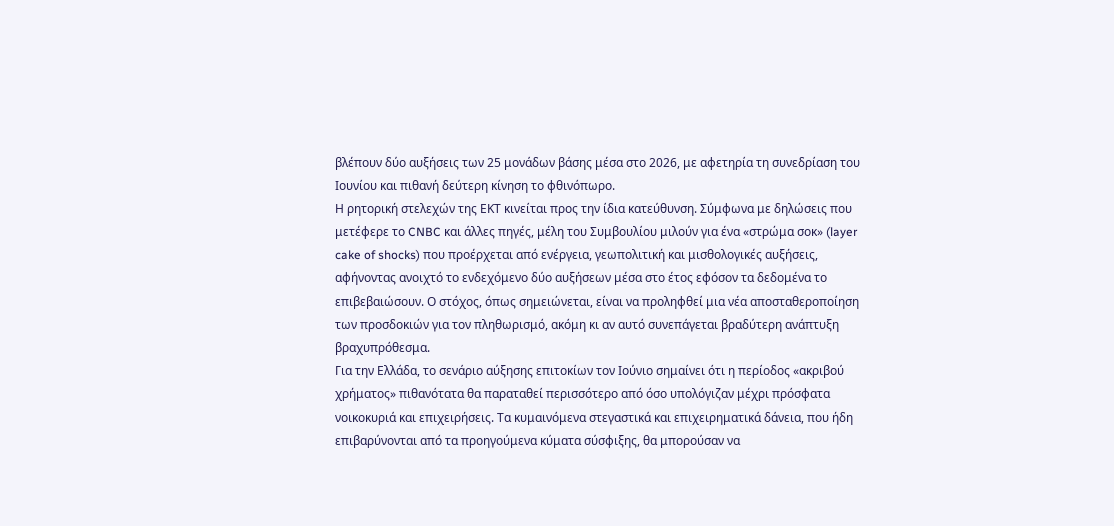βλέπουν δύο αυξήσεις των 25 μονάδων βάσης μέσα στο 2026, με αφετηρία τη συνεδρίαση του Ιουνίου και πιθανή δεύτερη κίνηση το φθινόπωρο.
Η ρητορική στελεχών της ΕΚΤ κινείται προς την ίδια κατεύθυνση. Σύμφωνα με δηλώσεις που μετέφερε το CNBC και άλλες πηγές, μέλη του Συμβουλίου μιλούν για ένα «στρώμα σοκ» (layer cake of shocks) που προέρχεται από ενέργεια, γεωπολιτική και μισθολογικές αυξήσεις, αφήνοντας ανοιχτό το ενδεχόμενο δύο αυξήσεων μέσα στο έτος εφόσον τα δεδομένα το επιβεβαιώσουν. Ο στόχος, όπως σημειώνεται, είναι να προληφθεί μια νέα αποσταθεροποίηση των προσδοκιών για τον πληθωρισμό, ακόμη κι αν αυτό συνεπάγεται βραδύτερη ανάπτυξη βραχυπρόθεσμα.
Για την Ελλάδα, το σενάριο αύξησης επιτοκίων τον Ιούνιο σημαίνει ότι η περίοδος «ακριβού χρήματος» πιθανότατα θα παραταθεί περισσότερο από όσο υπολόγιζαν μέχρι πρόσφατα νοικοκυριά και επιχειρήσεις. Τα κυμαινόμενα στεγαστικά και επιχειρηματικά δάνεια, που ήδη επιβαρύνονται από τα προηγούμενα κύματα σύσφιξης, θα μπορούσαν να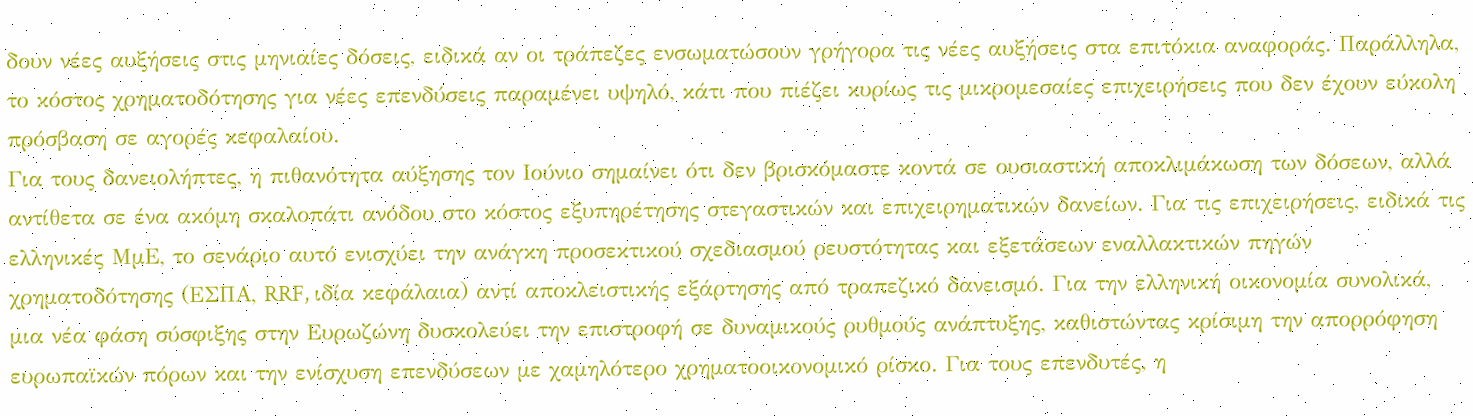δουν νέες αυξήσεις στις μηνιαίες δόσεις, ειδικά αν οι τράπεζες ενσωματώσουν γρήγορα τις νέες αυξήσεις στα επιτόκια αναφοράς. Παράλληλα, το κόστος χρηματοδότησης για νέες επενδύσεις παραμένει υψηλό, κάτι που πιέζει κυρίως τις μικρομεσαίες επιχειρήσεις που δεν έχουν εύκολη πρόσβαση σε αγορές κεφαλαίου.
Για τους δανειολήπτες, η πιθανότητα αύξησης τον Ιούνιο σημαίνει ότι δεν βρισκόμαστε κοντά σε ουσιαστική αποκλιμάκωση των δόσεων, αλλά αντίθετα σε ένα ακόμη σκαλοπάτι ανόδου στο κόστος εξυπηρέτησης στεγαστικών και επιχειρηματικών δανείων. Για τις επιχειρήσεις, ειδικά τις ελληνικές ΜμΕ, το σενάριο αυτό ενισχύει την ανάγκη προσεκτικού σχεδιασμού ρευστότητας και εξετάσεων εναλλακτικών πηγών χρηματοδότησης (ΕΣΠΑ, RRF, ιδία κεφάλαια) αντί αποκλειστικής εξάρτησης από τραπεζικό δανεισμό. Για την ελληνική οικονομία συνολικά, μια νέα φάση σύσφιξης στην Ευρωζώνη δυσκολεύει την επιστροφή σε δυναμικούς ρυθμούς ανάπτυξης, καθιστώντας κρίσιμη την απορρόφηση ευρωπαϊκών πόρων και την ενίσχυση επενδύσεων με χαμηλότερο χρηματοοικονομικό ρίσκο. Για τους επενδυτές, η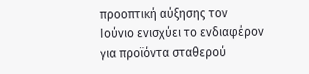προοπτική αύξησης τον Ιούνιο ενισχύει το ενδιαφέρον για προϊόντα σταθερού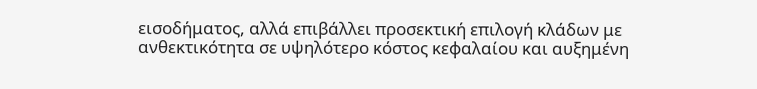εισοδήματος, αλλά επιβάλλει προσεκτική επιλογή κλάδων με ανθεκτικότητα σε υψηλότερο κόστος κεφαλαίου και αυξημένη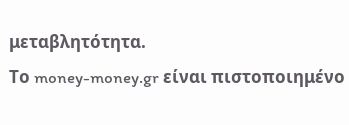μεταβλητότητα.
Το money-money.gr είναι πιστοποιημένο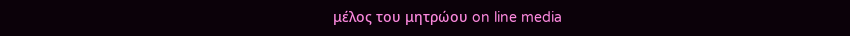μέλος του μητρώου on line media